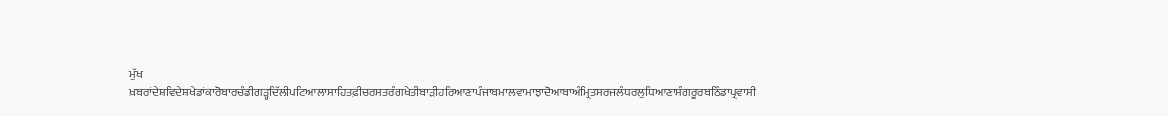ਮੁੱਖ ਖ਼ਬਰਾਂਦੇਸ਼ਵਿਦੇਸ਼ਖੇਡਾਂਕਾਰੋਬਾਰਚੰਡੀਗੜ੍ਹਦਿੱਲੀਪਟਿਆਲਾਸਾਹਿਤਫ਼ੀਚਰਸਤਰੰਗਖੇਤੀਬਾੜੀਹਰਿਆਣਾਪੰਜਾਬਮਾਲਵਾਮਾਝਾਦੋਆਬਾਅੰਮ੍ਰਿਤਸਰਜਲੰਧਰਲੁਧਿਆਣਾਸੰਗਰੂਰਬਠਿੰਡਾਪ੍ਰਵਾਸੀ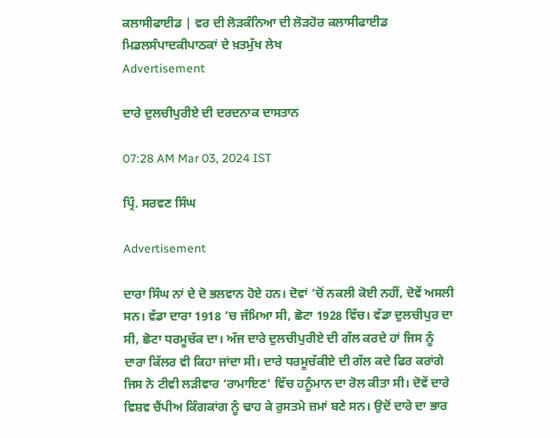ਕਲਾਸੀਫਾਈਡ | ਵਰ ਦੀ ਲੋੜਕੰਨਿਆ ਦੀ ਲੋੜਹੋਰ ਕਲਾਸੀਫਾਈਡ
ਮਿਡਲਸੰਪਾਦਕੀਪਾਠਕਾਂ ਦੇ ਖ਼ਤਮੁੱਖ ਲੇਖ
Advertisement

ਦਾਰੇ ਦੁਲਚੀਪੁਰੀਏ ਦੀ ਦਰਦਨਾਕ ਦਾਸਤਾਨ

07:28 AM Mar 03, 2024 IST

ਪ੍ਰਿੰ. ਸਰਵਣ ਸਿੰਘ

Advertisement

ਦਾਰਾ ਸਿੰਘ ਨਾਂ ਦੇ ਦੋ ਭਲਵਾਨ ਹੋਏ ਹਨ। ਦੋਵਾਂ ’ਚੋਂ ਨਕਲੀ ਕੋਈ ਨਹੀਂ, ਦੋਵੇਂ ਅਸਲੀ ਸਨ। ਵੱਡਾ ਦਾਰਾ 1918 ’ਚ ਜੰਮਿਆ ਸੀ, ਛੋਟਾ 1928 ਵਿੱਚ। ਵੱਡਾ ਦੁਲਚੀਪੁਰ ਦਾ ਸੀ, ਛੋਟਾ ਧਰਮੂਚੱਕ ਦਾ। ਅੱਜ ਦਾਰੇ ਦੁਲਚੀਪੁਰੀਏ ਦੀ ਗੱਲ ਕਰਦੇ ਹਾਂ ਜਿਸ ਨੂੰ ਦਾਰਾ ਕਿੱਲਰ ਵੀ ਕਿਹਾ ਜਾਂਦਾ ਸੀ। ਦਾਰੇ ਧਰਮੂਚੱਕੀਏ ਦੀ ਗੱਲ ਕਦੇ ਫਿਰ ਕਰਾਂਗੇ ਜਿਸ ਨੇ ਟੀਵੀ ਲੜੀਵਾਰ ‘ਰਾਮਾਇਣ’ ਵਿੱਚ ਹਨੂੰਮਾਨ ਦਾ ਰੋਲ ਕੀਤਾ ਸੀ। ਦੋਵੇਂ ਦਾਰੇ ਵਿਸ਼ਵ ਚੈਂਪੀਅ ਕਿੰਗਕਾਂਗ ਨੂੰ ਢਾਹ ਕੇ ਰੁਸਤਮੇ ਜ਼ਮਾਂ ਬਣੇ ਸਨ। ਉਦੋਂ ਦਾਰੇ ਦਾ ਭਾਰ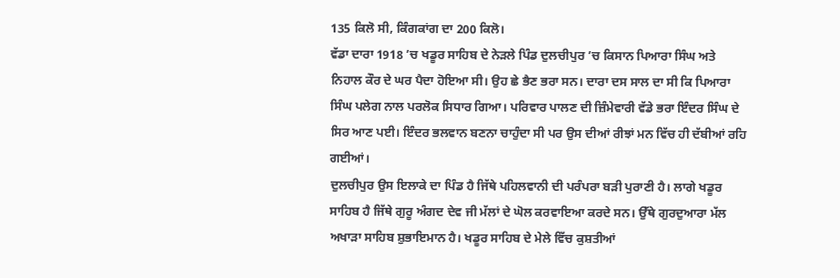135 ਕਿਲੋ ਸੀ, ਕਿੰਗਕਾਂਗ ਦਾ 200 ਕਿਲੋ।
ਵੱਡਾ ਦਾਰਾ 1918 ’ਚ ਖਡੂਰ ਸਾਹਿਬ ਦੇ ਨੇੜਲੇ ਪਿੰਡ ਦੁਲਚੀਪੁਰ ’ਚ ਕਿਸਾਨ ਪਿਆਰਾ ਸਿੰਘ ਅਤੇ ਨਿਹਾਲ ਕੌਰ ਦੇ ਘਰ ਪੈਦਾ ਹੋਇਆ ਸੀ। ਉਹ ਛੇ ਭੈਣ ਭਰਾ ਸਨ। ਦਾਰਾ ਦਸ ਸਾਲ ਦਾ ਸੀ ਕਿ ਪਿਆਰਾ ਸਿੰਘ ਪਲੇਗ ਨਾਲ ਪਰਲੋਕ ਸਿਧਾਰ ਗਿਆ। ਪਰਿਵਾਰ ਪਾਲਣ ਦੀ ਜ਼ਿੰਮੇਵਾਰੀ ਵੱਡੇ ਭਰਾ ਇੰਦਰ ਸਿੰਘ ਦੇ ਸਿਰ ਆਣ ਪਈ। ਇੰਦਰ ਭਲਵਾਨ ਬਣਨਾ ਚਾਹੁੰਦਾ ਸੀ ਪਰ ਉਸ ਦੀਆਂ ਰੀਝਾਂ ਮਨ ਵਿੱਚ ਹੀ ਦੱਬੀਆਂ ਰਹਿ ਗਈਆਂ।
ਦੁਲਚੀਪੁਰ ਉਸ ਇਲਾਕੇ ਦਾ ਪਿੰਡ ਹੈ ਜਿੱਥੇ ਪਹਿਲਵਾਨੀ ਦੀ ਪਰੰਪਰਾ ਬੜੀ ਪੁਰਾਣੀ ਹੈ। ਲਾਗੇ ਖਡੂਰ ਸਾਹਿਬ ਹੈ ਜਿੱਥੇ ਗੁਰੂ ਅੰਗਦ ਦੇਵ ਜੀ ਮੱਲਾਂ ਦੇ ਘੋਲ ਕਰਵਾਇਆ ਕਰਦੇ ਸਨ। ਉੱਥੇ ਗੁਰਦੁਆਰਾ ਮੱਲ ਅਖਾੜਾ ਸਾਹਿਬ ਸ਼ੁਭਾਇਮਾਨ ਹੈ। ਖਡੂਰ ਸਾਹਿਬ ਦੇ ਮੇਲੇ ਵਿੱਚ ਕੁਸ਼ਤੀਆਂ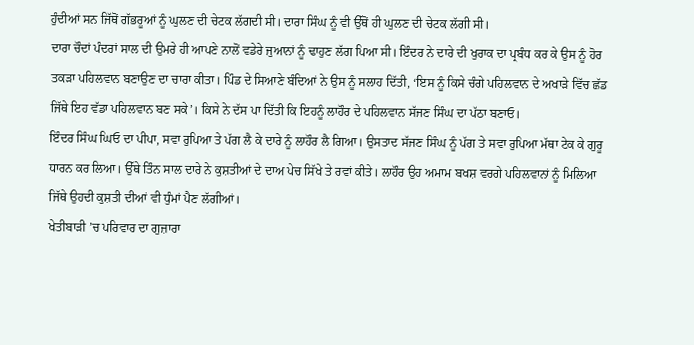ਹੁੰਦੀਆਂ ਸਨ ਜਿੱਥੋਂ ਗੱਭਰੂਆਂ ਨੂੰ ਘੁਲਣ ਦੀ ਚੇਟਕ ਲੱਗਦੀ ਸੀ। ਦਾਰਾ ਸਿੰਘ ਨੂੰ ਵੀ ਉੱਥੋਂ ਹੀ ਘੁਲਣ ਦੀ ਚੇਟਕ ਲੱਗੀ ਸੀ।
ਦਾਰਾ ਚੌਦਾਂ ਪੰਦਰਾਂ ਸਾਲ ਦੀ ਉਮਰੇ ਹੀ ਆਪਣੇ ਨਾਲੋਂ ਵਡੇਰੇ ਜੁਆਨਾਂ ਨੂੰ ਢਾਹੁਣ ਲੱਗ ਪਿਆ ਸੀ। ਇੰਦਰ ਨੇ ਦਾਰੇ ਦੀ ਖੁਰਾਕ ਦਾ ਪ੍ਰਬੰਧ ਕਰ ਕੇ ਉਸ ਨੂੰ ਹੋਰ ਤਕੜਾ ਪਹਿਲਵਾਨ ਬਣਾਉਣ ਦਾ ਚਾਰਾ ਕੀਤਾ। ਪਿੰਡ ਦੇ ਸਿਆਣੇ ਬੰਦਿਆਂ ਨੇ ਉਸ ਨੂੰ ਸਲਾਹ ਦਿੱਤੀ, ‘ਇਸ ਨੂੰ ਕਿਸੇ ਚੰਗੇ ਪਹਿਲਵਾਨ ਦੇ ਅਖਾੜੇ ਵਿੱਚ ਛੱਡ ਜਿੱਥੇ ਇਹ ਵੱਡਾ ਪਹਿਲਵਾਨ ਬਣ ਸਕੇ’। ਕਿਸੇ ਨੇ ਦੱਸ ਪਾ ਦਿੱਤੀ ਕਿ ਇਹਨੂੰ ਲਾਹੌਰ ਦੇ ਪਹਿਲਵਾਨ ਸੱਜਣ ਸਿੰਘ ਦਾ ਪੱਠਾ ਬਣਾਓ।
ਇੰਦਰ ਸਿੰਘ ਘਿਓ ਦਾ ਪੀਪਾ, ਸਵਾ ਰੁਪਿਆ ਤੇ ਪੱਗ ਲੈ ਕੇ ਦਾਰੇ ਨੂੰ ਲਾਹੌਰ ਲੈ ਗਿਆ। ਉਸਤਾਦ ਸੱਜਣ ਸਿੰਘ ਨੂੰ ਪੱਗ ਤੇ ਸਵਾ ਰੁਪਿਆ ਮੱਥਾ ਟੇਕ ਕੇ ਗੁਰੂ ਧਾਰਨ ਕਰ ਲਿਆ। ਉੱਥੇ ਤਿੰਨ ਸਾਲ ਦਾਰੇ ਨੇ ਕੁਸ਼ਤੀਆਂ ਦੇ ਦਾਅ ਪੇਚ ਸਿੱਖੇ ਤੇ ਰਵਾਂ ਕੀਤੇ। ਲਾਹੌਰ ਉਹ ਅਮਾਮ ਬਖਸ਼ ਵਰਗੇ ਪਹਿਲਵਾਨਾਂ ਨੂੰ ਮਿਲਿਆ ਜਿੱਥੇ ਉਹਦੀ ਕੁਸ਼ਤੀ ਦੀਆਂ ਵੀ ਧੁੰਮਾਂ ਪੈਣ ਲੱਗੀਆਂ।
ਖੇਤੀਬਾੜੀ ’ਚ ਪਰਿਵਾਰ ਦਾ ਗੁਜ਼ਾਰਾ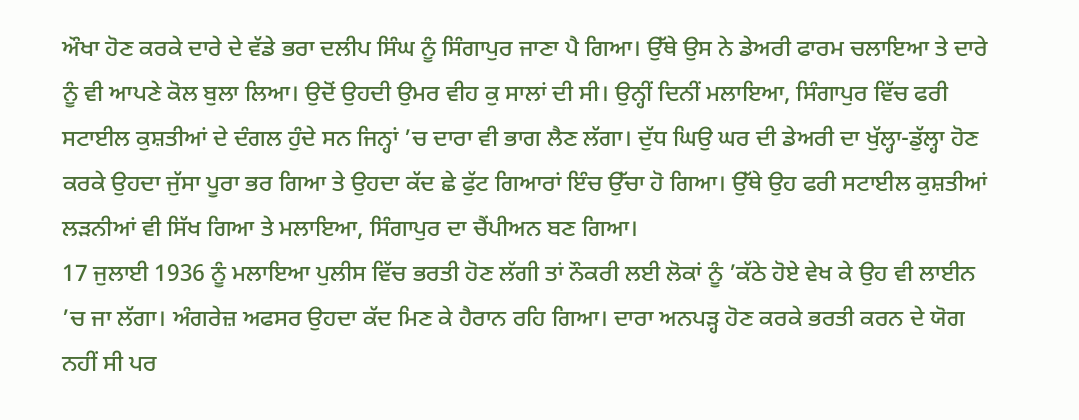ਔਖਾ ਹੋਣ ਕਰਕੇ ਦਾਰੇ ਦੇ ਵੱਡੇ ਭਰਾ ਦਲੀਪ ਸਿੰਘ ਨੂੰ ਸਿੰਗਾਪੁਰ ਜਾਣਾ ਪੈ ਗਿਆ। ਉੱਥੇ ਉਸ ਨੇ ਡੇਅਰੀ ਫਾਰਮ ਚਲਾਇਆ ਤੇ ਦਾਰੇ ਨੂੰ ਵੀ ਆਪਣੇ ਕੋਲ ਬੁਲਾ ਲਿਆ। ਉਦੋਂ ਉਹਦੀ ਉਮਰ ਵੀਹ ਕੁ ਸਾਲਾਂ ਦੀ ਸੀ। ਉਨ੍ਹੀਂ ਦਿਨੀਂ ਮਲਾਇਆ, ਸਿੰਗਾਪੁਰ ਵਿੱਚ ਫਰੀ ਸਟਾਈਲ ਕੁਸ਼ਤੀਆਂ ਦੇ ਦੰਗਲ ਹੁੰਦੇ ਸਨ ਜਿਨ੍ਹਾਂ ’ਚ ਦਾਰਾ ਵੀ ਭਾਗ ਲੈਣ ਲੱਗਾ। ਦੁੱਧ ਘਿਉ ਘਰ ਦੀ ਡੇਅਰੀ ਦਾ ਖੁੱਲ੍ਹਾ-ਡੁੱਲ੍ਹਾ ਹੋਣ ਕਰਕੇ ਉਹਦਾ ਜੁੱਸਾ ਪੂਰਾ ਭਰ ਗਿਆ ਤੇ ਉਹਦਾ ਕੱਦ ਛੇ ਫੁੱਟ ਗਿਆਰਾਂ ਇੰਚ ਉੱਚਾ ਹੋ ਗਿਆ। ਉੱਥੇ ਉਹ ਫਰੀ ਸਟਾਈਲ ਕੁਸ਼ਤੀਆਂ ਲੜਨੀਆਂ ਵੀ ਸਿੱਖ ਗਿਆ ਤੇ ਮਲਾਇਆ, ਸਿੰਗਾਪੁਰ ਦਾ ਚੈਂਪੀਅਨ ਬਣ ਗਿਆ।
17 ਜੁਲਾਈ 1936 ਨੂੰ ਮਲਾਇਆ ਪੁਲੀਸ ਵਿੱਚ ਭਰਤੀ ਹੋਣ ਲੱਗੀ ਤਾਂ ਨੌਕਰੀ ਲਈ ਲੋਕਾਂ ਨੂੰ ’ਕੱਠੇ ਹੋਏ ਵੇਖ ਕੇ ਉਹ ਵੀ ਲਾਈਨ ’ਚ ਜਾ ਲੱਗਾ। ਅੰਗਰੇਜ਼ ਅਫਸਰ ਉਹਦਾ ਕੱਦ ਮਿਣ ਕੇ ਹੈਰਾਨ ਰਹਿ ਗਿਆ। ਦਾਰਾ ਅਨਪੜ੍ਹ ਹੋਣ ਕਰਕੇ ਭਰਤੀ ਕਰਨ ਦੇ ਯੋਗ ਨਹੀਂ ਸੀ ਪਰ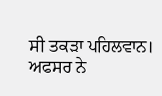ਸੀ ਤਕੜਾ ਪਹਿਲਵਾਨ। ਅਫਸਰ ਨੇ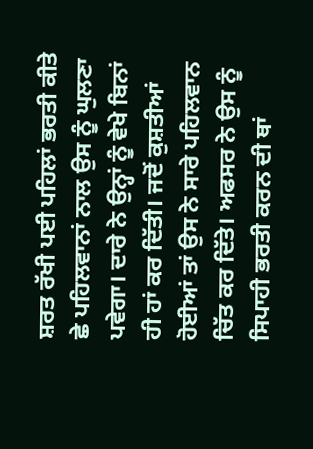ਸ਼ਰਤ ਰੱਖੀ ਪਈ ਪਹਿਲਾਂ ਭਰਤੀ ਕੀਤੇ ਛੇ ਪਹਿਲਵਾਨਾਂ ਨਾਲ ਉਸ ਨੂੰ ਘੁਲਣਾ ਪਵੇਗਾ। ਦਾਰੇ ਨੇ ਉਨ੍ਹਾਂ ਨੂੰ ਵੇਖੇ ਬਿਨਾਂ ਹੀ ਹਾਂ ਕਰ ਦਿੱਤੀ। ਜਦੋਂ ਕੁਸ਼ਤੀਆਂ ਹੋਈਆਂ ਤਾਂ ਉਸ ਨੇ ਸਾਰੇ ਪਹਿਲਵਾਨ ਚਿੱਤ ਕਰ ਦਿੱਤੇ। ਅਫਸਰ ਨੇ ਉਸ ਨੂੰ ਸਿਪਾਹੀ ਭਰਤੀ ਕਰਨ ਦੀ ਥਾਂ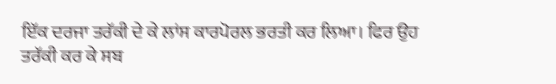ਇੱਕ ਦਰਜਾ ਤਰੱਕੀ ਦੇ ਕੇ ਲਾਂਸ ਕਾਰਪੋਰਲ ਭਰਤੀ ਕਰ ਲਿਆ। ਫਿਰ ਉਹ ਤਰੱਕੀ ਕਰ ਕੇ ਸਬ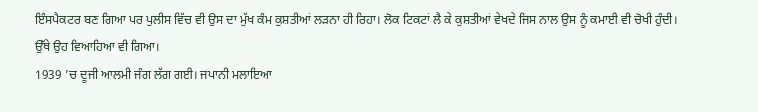ਇੰਸਪੈਕਟਰ ਬਣ ਗਿਆ ਪਰ ਪੁਲੀਸ ਵਿੱਚ ਵੀ ਉਸ ਦਾ ਮੁੱਖ ਕੰਮ ਕੁਸ਼ਤੀਆਂ ਲੜਨਾ ਹੀ ਰਿਹਾ। ਲੋਕ ਟਿਕਟਾਂ ਲੈ ਕੇ ਕੁਸ਼ਤੀਆਂ ਵੇਖਦੇ ਜਿਸ ਨਾਲ ਉਸ ਨੂੰ ਕਮਾਈ ਵੀ ਚੋਖੀ ਹੁੰਦੀ। ਉੱਥੇ ਉਹ ਵਿਆਹਿਆ ਵੀ ਗਿਆ।
1939 ’ਚ ਦੂਜੀ ਆਲਮੀ ਜੰਗ ਲੱਗ ਗਈ। ਜਪਾਨੀ ਮਲਾਇਆ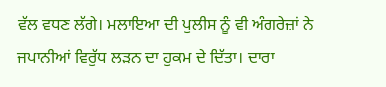ਵੱਲ ਵਧਣ ਲੱਗੇ। ਮਲਾਇਆ ਦੀ ਪੁਲੀਸ ਨੂੰ ਵੀ ਅੰਗਰੇਜ਼ਾਂ ਨੇ ਜਪਾਨੀਆਂ ਵਿਰੁੱਧ ਲੜਨ ਦਾ ਹੁਕਮ ਦੇ ਦਿੱਤਾ। ਦਾਰਾ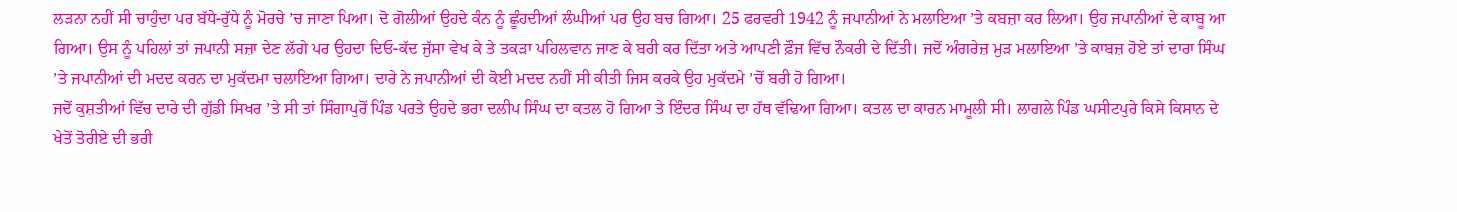ਲੜਨਾ ਨਹੀਂ ਸੀ ਚਾਹੁੰਦਾ ਪਰ ਬੱਧੇ-ਰੁੱਧੇ ਨੂੰ ਮੋਰਚੇ ’ਚ ਜਾਣਾ ਪਿਆ। ਦੋ ਗੋਲੀਆਂ ਉਹਦੇ ਕੰਨ ਨੂੰ ਛੂੰਹਦੀਆਂ ਲੰਘੀਆਂ ਪਰ ਉਹ ਬਚ ਗਿਆ। 25 ਫਰਵਰੀ 1942 ਨੂੰ ਜਪਾਨੀਆਂ ਨੇ ਮਲਾਇਆ ’ਤੇ ਕਬਜ਼ਾ ਕਰ ਲਿਆ। ਉਹ ਜਪਾਨੀਆਂ ਦੇ ਕਾਬੂ ਆ ਗਿਆ। ਉਸ ਨੂੰ ਪਹਿਲਾਂ ਤਾਂ ਜਪਾਨੀ ਸਜ਼ਾ ਦੇਣ ਲੱਗੇ ਪਰ ਉਹਦਾ ਦਿਓ-ਕੱਦ ਜੁੱਸਾ ਵੇਖ ਕੇ ਤੇ ਤਕੜਾ ਪਹਿਲਵਾਨ ਜਾਣ ਕੇ ਬਰੀ ਕਰ ਦਿੱਤਾ ਅਤੇ ਆਪਣੀ ਫ਼ੌਜ ਵਿੱਚ ਨੌਕਰੀ ਦੇ ਦਿੱਤੀ। ਜਦੋਂ ਅੰਗਰੇਜ਼ ਮੁੜ ਮਲਾਇਆ ’ਤੇ ਕਾਬਜ਼ ਹੋਏ ਤਾਂ ਦਾਰਾ ਸਿੰਘ ’ਤੇ ਜਪਾਨੀਆਂ ਦੀ ਮਦਦ ਕਰਨ ਦਾ ਮੁਕੱਦਮਾ ਚਲਾਇਆ ਗਿਆ। ਦਾਰੇ ਨੇ ਜਪਾਨੀਆਂ ਦੀ ਕੋਈ ਮਦਦ ਨਹੀਂ ਸੀ ਕੀਤੀ ਜਿਸ ਕਰਕੇ ਉਹ ਮੁਕੱਦਮੇ ’ਚੋਂ ਬਰੀ ਹੋ ਗਿਆ।
ਜਦੋਂ ਕੁਸ਼ਤੀਆਂ ਵਿੱਚ ਦਾਰੇ ਦੀ ਗੁੱਡੀ ਸਿਖਰ ’ਤੇ ਸੀ ਤਾਂ ਸਿੰਗਾਪੁਰੋਂ ਪਿੰਡ ਪਰਤੇ ਉਹਦੇ ਭਰਾ ਦਲੀਪ ਸਿੰਘ ਦਾ ਕਤਲ ਹੋ ਗਿਆ ਤੇ ਇੰਦਰ ਸਿੰਘ ਦਾ ਹੱਥ ਵੱਢਿਆ ਗਿਆ। ਕਤਲ ਦਾ ਕਾਰਨ ਮਾਮੂਲੀ ਸੀ। ਲਾਗਲੇ ਪਿੰਡ ਘਸੀਟਪੁਰੇ ਕਿਸੇ ਕਿਸਾਨ ਦੇ ਖੇਤੋਂ ਤੋਰੀਏ ਦੀ ਭਰੀ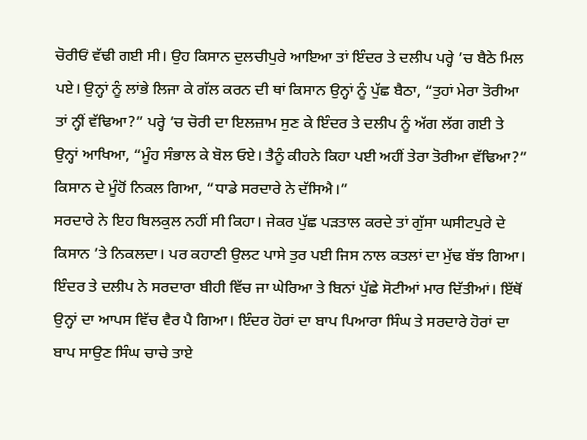ਚੋਰੀਓਂ ਵੱਢੀ ਗਈ ਸੀ। ਉਹ ਕਿਸਾਨ ਦੁਲਚੀਪੁਰੇ ਆਇਆ ਤਾਂ ਇੰਦਰ ਤੇ ਦਲੀਪ ਪਰ੍ਹੇ ’ਚ ਬੈਠੇ ਮਿਲ ਪਏ। ਉਨ੍ਹਾਂ ਨੂੰ ਲਾਂਭੇ ਲਿਜਾ ਕੇ ਗੱਲ ਕਰਨ ਦੀ ਥਾਂ ਕਿਸਾਨ ਉਨ੍ਹਾਂ ਨੂੰ ਪੁੱਛ ਬੈਠਾ, “ਤੁਹਾਂ ਮੇਰਾ ਤੋਰੀਆ ਤਾਂ ਨ੍ਹੀਂ ਵੱਢਿਆ?” ਪਰ੍ਹੇ ’ਚ ਚੋਰੀ ਦਾ ਇਲਜ਼ਾਮ ਸੁਣ ਕੇ ਇੰਦਰ ਤੇ ਦਲੀਪ ਨੂੰ ਅੱਗ ਲੱਗ ਗਈ ਤੇ ਉਨ੍ਹਾਂ ਆਖਿਆ, “ਮੂੰਹ ਸੰਭਾਲ ਕੇ ਬੋਲ ਓਏ। ਤੈਨੂੰ ਕੀਹਨੇ ਕਿਹਾ ਪਈ ਅਹੀਂ ਤੇਰਾ ਤੋਰੀਆ ਵੱਢਿਆ?” ਕਿਸਾਨ ਦੇ ਮੂੰਹੋਂ ਨਿਕਲ ਗਿਆ, “ਧਾਡੇ ਸਰਦਾਰੇ ਨੇ ਦੱਸਿਐ।”
ਸਰਦਾਰੇ ਨੇ ਇਹ ਬਿਲਕੁਲ ਨਹੀਂ ਸੀ ਕਿਹਾ। ਜੇਕਰ ਪੁੱਛ ਪੜਤਾਲ ਕਰਦੇ ਤਾਂ ਗੁੱਸਾ ਘਸੀਟਪੁਰੇ ਦੇ ਕਿਸਾਨ ’ਤੇ ਨਿਕਲਦਾ। ਪਰ ਕਹਾਣੀ ਉਲਟ ਪਾਸੇ ਤੁਰ ਪਈ ਜਿਸ ਨਾਲ ਕਤਲਾਂ ਦਾ ਮੁੱਢ ਬੱਝ ਗਿਆ। ਇੰਦਰ ਤੇ ਦਲੀਪ ਨੇ ਸਰਦਾਰਾ ਬੀਹੀ ਵਿੱਚ ਜਾ ਘੇਰਿਆ ਤੇ ਬਿਨਾਂ ਪੁੱਛੇ ਸੋਟੀਆਂ ਮਾਰ ਦਿੱਤੀਆਂ। ਇੱਥੋਂ ਉਨ੍ਹਾਂ ਦਾ ਆਪਸ ਵਿੱਚ ਵੈਰ ਪੈ ਗਿਆ। ਇੰਦਰ ਹੋਰਾਂ ਦਾ ਬਾਪ ਪਿਆਰਾ ਸਿੰਘ ਤੇ ਸਰਦਾਰੇ ਹੋਰਾਂ ਦਾ ਬਾਪ ਸਾਉਣ ਸਿੰਘ ਚਾਚੇ ਤਾਏ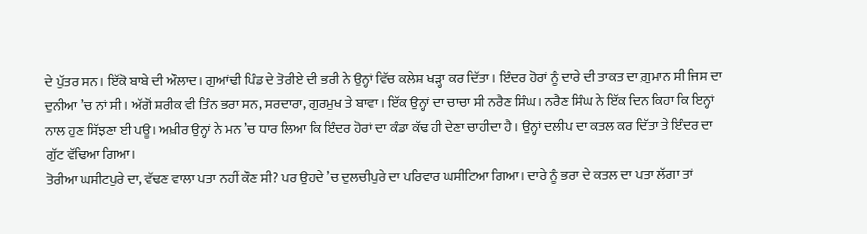ਦੇ ਪੁੱਤਰ ਸਨ। ਇੱਕੋ ਬਾਬੇ ਦੀ ਔਲਾਦ। ਗੁਆਂਢੀ ਪਿੰਡ ਦੇ ਤੋਰੀਏ ਦੀ ਭਰੀ ਨੇ ਉਨ੍ਹਾਂ ਵਿੱਚ ਕਲੇਸ਼ ਖੜ੍ਹਾ ਕਰ ਦਿੱਤਾ। ਇੰਦਰ ਹੋਰਾਂ ਨੂੰ ਦਾਰੇ ਦੀ ਤਾਕਤ ਦਾ ਗ਼ੁਮਾਨ ਸੀ ਜਿਸ ਦਾ ਦੁਨੀਆ ’ਚ ਨਾਂ ਸੀ। ਅੱਗੋਂ ਸ਼ਰੀਕ ਵੀ ਤਿੰਨ ਭਰਾ ਸਨ, ਸਰਦਾਰਾ, ਗੁਰਮੁਖ ਤੇ ਬਾਵਾ। ਇੱਕ ਉਨ੍ਹਾਂ ਦਾ ਚਾਚਾ ਸੀ ਨਰੈਣ ਸਿੰਘ। ਨਰੈਣ ਸਿੰਘ ਨੇ ਇੱਕ ਦਿਨ ਕਿਹਾ ਕਿ ਇਨ੍ਹਾਂ ਨਾਲ ਹੁਣ ਸਿੱਝਣਾ ਈ ਪਊ। ਅਖ਼ੀਰ ਉਨ੍ਹਾਂ ਨੇ ਮਨ ’ਚ ਧਾਰ ਲਿਆ ਕਿ ਇੰਦਰ ਹੋਰਾਂ ਦਾ ਕੰਡਾ ਕੱਢ ਹੀ ਦੇਣਾ ਚਾਹੀਦਾ ਹੈ। ਉਨ੍ਹਾਂ ਦਲੀਪ ਦਾ ਕਤਲ ਕਰ ਦਿੱਤਾ ਤੇ ਇੰਦਰ ਦਾ ਗੁੱਟ ਵੱਢਿਆ ਗਿਆ।
ਤੋਰੀਆ ਘਸੀਟਪੁਰੇ ਦਾ, ਵੱਢਣ ਵਾਲਾ ਪਤਾ ਨਹੀਂ ਕੌਣ ਸੀ? ਪਰ ਉਹਦੇ ’ਚ ਦੁਲਚੀਪੁਰੇ ਦਾ ਪਰਿਵਾਰ ਘਸੀਟਿਆ ਗਿਆ। ਦਾਰੇ ਨੂੰ ਭਰਾ ਦੇ ਕਤਲ ਦਾ ਪਤਾ ਲੱਗਾ ਤਾਂ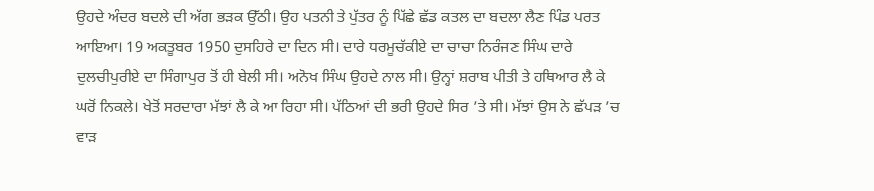ਉਹਦੇ ਅੰਦਰ ਬਦਲੇ ਦੀ ਅੱਗ ਭੜਕ ਉੱਠੀ। ਉਹ ਪਤਨੀ ਤੇ ਪੁੱਤਰ ਨੂੰ ਪਿੱਛੇ ਛੱਡ ਕਤਲ ਦਾ ਬਦਲਾ ਲੈਣ ਪਿੰਡ ਪਰਤ ਆਇਆ। 19 ਅਕਤੂਬਰ 1950 ਦੁਸਹਿਰੇ ਦਾ ਦਿਨ ਸੀ। ਦਾਰੇ ਧਰਮੂਚੱਕੀਏ ਦਾ ਚਾਚਾ ਨਿਰੰਜਣ ਸਿੰਘ ਦਾਰੇ ਦੁਲਚੀਪੁਰੀਏ ਦਾ ਸਿੰਗਾਪੁਰ ਤੋਂ ਹੀ ਬੇਲੀ ਸੀ। ਅਨੋਖ ਸਿੰਘ ਉਹਦੇ ਨਾਲ ਸੀ। ਉਨ੍ਹਾਂ ਸ਼ਰਾਬ ਪੀਤੀ ਤੇ ਹਥਿਆਰ ਲੈ ਕੇ ਘਰੋਂ ਨਿਕਲੇ। ਖੇਤੋਂ ਸਰਦਾਰਾ ਮੱਝਾਂ ਲੈ ਕੇ ਆ ਰਿਹਾ ਸੀ। ਪੱਠਿਆਂ ਦੀ ਭਰੀ ਉਹਦੇ ਸਿਰ ’ਤੇ ਸੀ। ਮੱਝਾਂ ਉਸ ਨੇ ਛੱਪੜ ’ਚ ਵਾੜ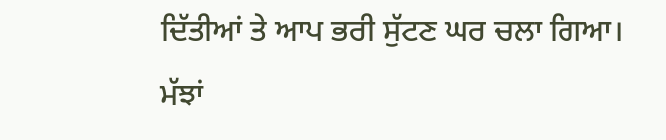ਦਿੱਤੀਆਂ ਤੇ ਆਪ ਭਰੀ ਸੁੱਟਣ ਘਰ ਚਲਾ ਗਿਆ। ਮੱਝਾਂ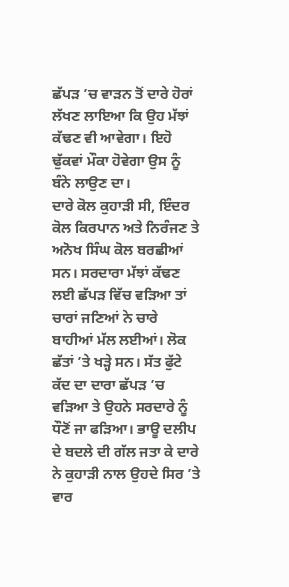ਛੱਪੜ ’ਚ ਵਾੜਨ ਤੋਂ ਦਾਰੇ ਹੋਰਾਂ ਲੱਖਣ ਲਾਇਆ ਕਿ ਉਹ ਮੱਝਾਂ ਕੱਢਣ ਵੀ ਆਵੇਗਾ। ਇਹੋ ਢੁੱਕਵਾਂ ਮੌਕਾ ਹੋਵੇਗਾ ਉਸ ਨੂੰ ਬੰਨੇ ਲਾਉਣ ਦਾ।
ਦਾਰੇ ਕੋਲ ਕੁਹਾੜੀ ਸੀ, ਇੰਦਰ ਕੋਲ ਕਿਰਪਾਨ ਅਤੇ ਨਿਰੰਜਣ ਤੇ ਅਨੋਖ ਸਿੰਘ ਕੋਲ ਬਰਛੀਆਂ ਸਨ। ਸਰਦਾਰਾ ਮੱਝਾਂ ਕੱਢਣ ਲਈ ਛੱਪੜ ਵਿੱਚ ਵੜਿਆ ਤਾਂ ਚਾਰਾਂ ਜਣਿਆਂ ਨੇ ਚਾਰੇ ਬਾਹੀਆਂ ਮੱਲ ਲਈਆਂ। ਲੋਕ ਛੱਤਾਂ ’ਤੇ ਖੜ੍ਹੇ ਸਨ। ਸੱਤ ਫੁੱਟੇ ਕੱਦ ਦਾ ਦਾਰਾ ਛੱਪੜ ’ਚ ਵੜਿਆ ਤੇ ਉਹਨੇ ਸਰਦਾਰੇ ਨੂੰ ਧੌਣੋਂ ਜਾ ਫੜਿਆ। ਭਾਊ ਦਲੀਪ ਦੇ ਬਦਲੇ ਦੀ ਗੱਲ ਜਤਾ ਕੇ ਦਾਰੇ ਨੇ ਕੁਹਾੜੀ ਨਾਲ ਉਹਦੇ ਸਿਰ ’ਤੇ ਵਾਰ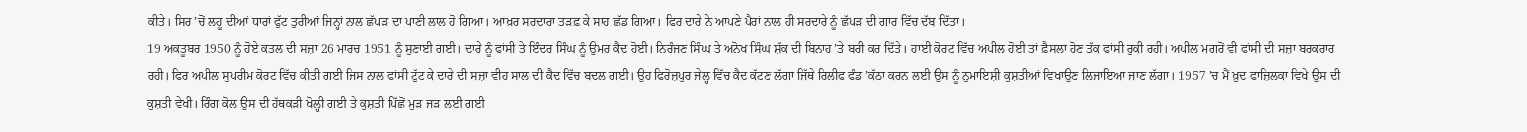ਕੀਤੇ। ਸਿਰ ’ਚੋਂ ਲਹੂ ਦੀਆਂ ਧਾਰਾਂ ਫੁੱਟ ਤੁਰੀਆਂ ਜਿਨ੍ਹਾਂ ਨਾਲ ਛੱਪੜ ਦਾ ਪਾਣੀ ਲਾਲ ਹੋ ਗਿਆ। ਆਖ਼ਰ ਸਰਦਾਰਾ ਤੜਫ਼ ਕੇ ਸਾਹ ਛੱਡ ਗਿਆ। ਫਿਰ ਦਾਰੇ ਨੇ ਆਪਣੇ ਪੈਰਾਂ ਨਾਲ ਹੀ ਸਰਦਾਰੇ ਨੂੰ ਛੱਪੜ ਦੀ ਗਾਰ ਵਿੱਚ ਦੱਬ ਦਿੱਤਾ।
19 ਅਕਤੂਬਰ 1950 ਨੂੰ ਹੋਏ ਕਤਲ ਦੀ ਸਜ਼ਾ 26 ਮਾਰਚ 1951 ਨੂੰ ਸੁਣਾਈ ਗਈ। ਦਾਰੇ ਨੂੰ ਫਾਂਸੀ ਤੇ ਇੰਦਰ ਸਿੰਘ ਨੂੰ ਉਮਰ ਕੈਦ ਹੋਈ। ਨਿਰੰਜਣ ਸਿੰਘ ਤੇ ਅਨੋਖ ਸਿੰਘ ਸ਼ੱਕ ਦੀ ਬਿਨਾਹ ’ਤੇ ਬਰੀ ਕਰ ਦਿੱਤੇ। ਹਾਈ ਕੋਰਟ ਵਿੱਚ ਅਪੀਲ ਹੋਈ ਤਾਂ ਫ਼ੈਸਲਾ ਹੋਣ ਤੱਕ ਫਾਂਸੀ ਰੁਕੀ ਰਹੀ। ਅਪੀਲ ਮਗਰੋਂ ਵੀ ਫਾਂਸੀ ਦੀ ਸਜ਼ਾ ਬਰਕਰਾਰ ਰਹੀ। ਫਿਰ ਅਪੀਲ ਸੁਪਰੀਮ ਕੋਰਟ ਵਿੱਚ ਕੀਤੀ ਗਈ ਜਿਸ ਨਾਲ ਫਾਂਸੀ ਟੁੱਟ ਕੇ ਦਾਰੇ ਦੀ ਸਜ਼ਾ ਵੀਹ ਸਾਲ ਦੀ ਕੈਦ ਵਿੱਚ ਬਦਲ ਗਈ। ਉਹ ਫਿਰੋਜ਼ਪੁਰ ਜੇਲ੍ਹ ਵਿੱਚ ਕੈਦ ਕੱਟਣ ਲੱਗਾ ਜਿੱਥੇ ਰਿਲੀਫ ਫੰਡ ’ਕੱਠਾ ਕਰਨ ਲਈ ਉਸ ਨੂੰ ਨੁਮਾਇਸ਼ੀ ਕੁਸ਼ਤੀਆਂ ਵਿਖਾਉਣ ਲਿਜਾਇਆ ਜਾਣ ਲੱਗਾ। 1957 ’ਚ ਮੈਂ ਖ਼ੁਦ ਫਾਜ਼ਿਲਕਾ ਵਿਖੇ ਉਸ ਦੀ ਕੁਸ਼ਤੀ ਵੇਖੀ। ਰਿੰਗ ਕੋਲ ਉਸ ਦੀ ਹੱਥਕੜੀ ਖੋਲ੍ਹੀ ਗਈ ਤੇ ਕੁਸ਼ਤੀ ਪਿੱਛੋਂ ਮੁੜ ਜੜ ਲਈ ਗਈ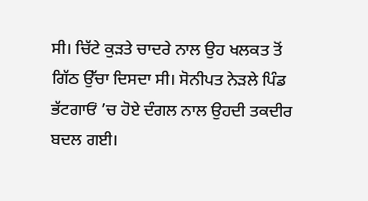ਸੀ। ਚਿੱਟੇ ਕੁੜਤੇ ਚਾਦਰੇ ਨਾਲ ਉਹ ਖਲਕਤ ਤੋਂ ਗਿੱਠ ਉੱਚਾ ਦਿਸਦਾ ਸੀ। ਸੋਨੀਪਤ ਨੇੜਲੇ ਪਿੰਡ ਭੱਟਗਾਓਂ ’ਚ ਹੋਏ ਦੰਗਲ ਨਾਲ ਉਹਦੀ ਤਕਦੀਰ ਬਦਲ ਗਈ।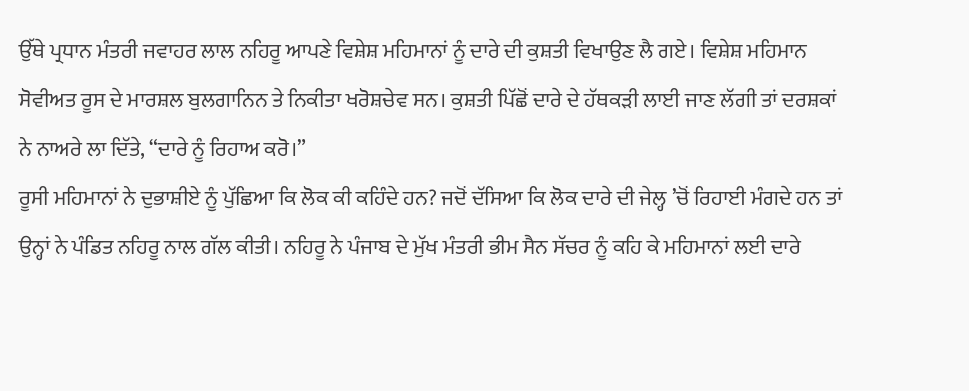ਉੱਥੇ ਪ੍ਰਧਾਨ ਮੰਤਰੀ ਜਵਾਹਰ ਲਾਲ ਨਹਿਰੂ ਆਪਣੇ ਵਿਸ਼ੇਸ਼ ਮਹਿਮਾਨਾਂ ਨੂੰ ਦਾਰੇ ਦੀ ਕੁਸ਼ਤੀ ਵਿਖਾਉਣ ਲੈ ਗਏ। ਵਿਸ਼ੇਸ਼ ਮਹਿਮਾਨ ਸੋਵੀਅਤ ਰੂਸ ਦੇ ਮਾਰਸ਼ਲ ਬੁਲਗਾਨਿਨ ਤੇ ਨਿਕੀਤਾ ਖਰੋਸ਼ਚੇਵ ਸਨ। ਕੁਸ਼ਤੀ ਪਿੱਛੋਂ ਦਾਰੇ ਦੇ ਹੱਥਕੜੀ ਲਾਈ ਜਾਣ ਲੱਗੀ ਤਾਂ ਦਰਸ਼ਕਾਂ ਨੇ ਨਾਅਰੇ ਲਾ ਦਿੱਤੇ, “ਦਾਰੇ ਨੂੰ ਰਿਹਾਅ ਕਰੋ।”
ਰੂਸੀ ਮਹਿਮਾਨਾਂ ਨੇ ਦੁਭਾਸ਼ੀਏ ਨੂੰ ਪੁੱਛਿਆ ਕਿ ਲੋਕ ਕੀ ਕਹਿੰਦੇ ਹਨ? ਜਦੋਂ ਦੱਸਿਆ ਕਿ ਲੋਕ ਦਾਰੇ ਦੀ ਜੇਲ੍ਹ ’ਚੋਂ ਰਿਹਾਈ ਮੰਗਦੇ ਹਨ ਤਾਂ ਉਨ੍ਹਾਂ ਨੇ ਪੰਡਿਤ ਨਹਿਰੂ ਨਾਲ ਗੱਲ ਕੀਤੀ। ਨਹਿਰੂ ਨੇ ਪੰਜਾਬ ਦੇ ਮੁੱਖ ਮੰਤਰੀ ਭੀਮ ਸੈਨ ਸੱਚਰ ਨੂੰ ਕਹਿ ਕੇ ਮਹਿਮਾਨਾਂ ਲਈ ਦਾਰੇ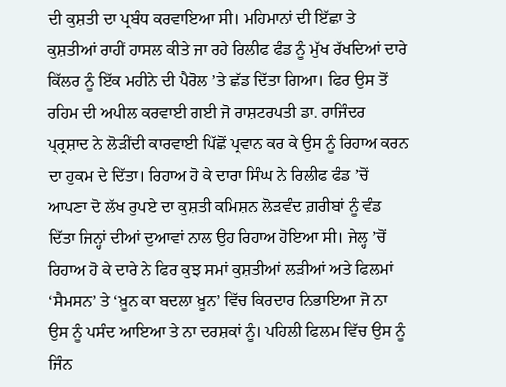ਦੀ ਕੁਸ਼ਤੀ ਦਾ ਪ੍ਰਬੰਧ ਕਰਵਾਇਆ ਸੀ। ਮਹਿਮਾਨਾਂ ਦੀ ਇੱਛਾ ਤੇ ਕੁਸ਼ਤੀਆਂ ਰਾਹੀਂ ਹਾਸਲ ਕੀਤੇ ਜਾ ਰਹੇ ਰਿਲੀਫ ਫੰਡ ਨੂੰ ਮੁੱਖ ਰੱਖਦਿਆਂ ਦਾਰੇ ਕਿੱਲਰ ਨੂੰ ਇੱਕ ਮਹੀਨੇ ਦੀ ਪੈਰੋਲ ’ਤੇ ਛੱਡ ਦਿੱਤਾ ਗਿਆ। ਫਿਰ ਉਸ ਤੋਂ ਰਹਿਮ ਦੀ ਅਪੀਲ ਕਰਵਾਈ ਗਈ ਜੋ ਰਾਸ਼ਟਰਪਤੀ ਡਾ. ਰਾਜਿੰਦਰ ਪ੍ਰ੍ਰਸ਼ਾਦ ਨੇ ਲੋੜੀਂਦੀ ਕਾਰਵਾਈ ਪਿੱਛੋਂ ਪ੍ਰਵਾਨ ਕਰ ਕੇ ਉਸ ਨੂੰ ਰਿਹਾਅ ਕਰਨ ਦਾ ਹੁਕਮ ਦੇ ਦਿੱਤਾ। ਰਿਹਾਅ ਹੋ ਕੇ ਦਾਰਾ ਸਿੰਘ ਨੇ ਰਿਲੀਫ ਫੰਡ ’ਚੋਂ ਆਪਣਾ ਦੋ ਲੱਖ ਰੁਪਏ ਦਾ ਕੁਸ਼ਤੀ ਕਮਿਸ਼ਨ ਲੋੜਵੰਦ ਗ਼ਰੀਬਾਂ ਨੂੰ ਵੰਡ ਦਿੱਤਾ ਜਿਨ੍ਹਾਂ ਦੀਆਂ ਦੁਆਵਾਂ ਨਾਲ ਉਹ ਰਿਹਾਅ ਹੋਇਆ ਸੀ। ਜੇਲ੍ਹ ’ਚੋਂ ਰਿਹਾਅ ਹੋ ਕੇ ਦਾਰੇ ਨੇ ਫਿਰ ਕੁਝ ਸਮਾਂ ਕੁਸ਼ਤੀਆਂ ਲੜੀਆਂ ਅਤੇ ਫਿਲਮਾਂ ‘ਸੈਮਸਨ’ ਤੇ ‘ਖ਼ੂਨ ਕਾ ਬਦਲਾ ਖ਼ੂਨ’ ਵਿੱਚ ਕਿਰਦਾਰ ਨਿਭਾਇਆ ਜੋ ਨਾ ਉਸ ਨੂੰ ਪਸੰਦ ਆਇਆ ਤੇ ਨਾ ਦਰਸ਼ਕਾਂ ਨੂੰ। ਪਹਿਲੀ ਫਿਲਮ ਵਿੱਚ ਉਸ ਨੂੰ ਜਿੰਨ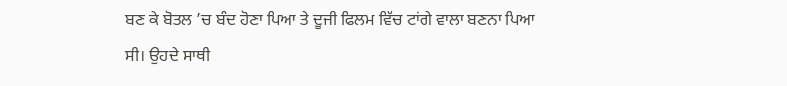ਬਣ ਕੇ ਬੋਤਲ ’ਚ ਬੰਦ ਹੋਣਾ ਪਿਆ ਤੇ ਦੂਜੀ ਫਿਲਮ ਵਿੱਚ ਟਾਂਗੇ ਵਾਲਾ ਬਣਨਾ ਪਿਆ ਸੀ। ਉਹਦੇ ਸਾਥੀ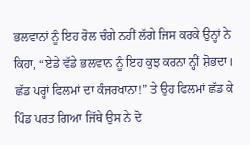ਭਲਵਾਨਾਂ ਨੂੰ ਇਹ ਰੋਲ ਚੰਗੇ ਨਹੀਂ ਲੱਗੇ ਜਿਸ ਕਰਕੇ ਉਨ੍ਹਾਂ ਨੇ ਕਿਹਾ, “ਏਡੇ ਵੱਡੇ ਭਲਵਾਨ ਨੂੰ ਇਹ ਕੁਝ ਕਰਨਾ ਨ੍ਹੀਂ ਸ਼ੋਭਦਾ। ਛੱਡ ਪਰ੍ਹਾਂ ਫਿਲਮਾਂ ਦਾ ਕੰਜਰਖਾਨਾ!” ਤੇ ਉਹ ਫਿਲਮਾਂ ਛੱਡ ਕੇ ਪਿੰਡ ਪਰਤ ਗਿਆ ਜਿੱਥੇ ਉਸ ਨੇ ਦੋ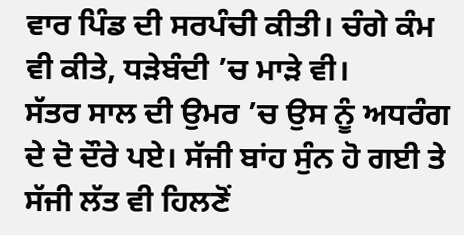ਵਾਰ ਪਿੰਡ ਦੀ ਸਰਪੰਚੀ ਕੀਤੀ। ਚੰਗੇ ਕੰਮ ਵੀ ਕੀਤੇ, ਧੜੇਬੰਦੀ ’ਚ ਮਾੜੇ ਵੀ।
ਸੱਤਰ ਸਾਲ ਦੀ ਉਮਰ ’ਚ ਉਸ ਨੂੰ ਅਧਰੰਗ ਦੇ ਦੋ ਦੌਰੇ ਪਏ। ਸੱਜੀ ਬਾਂਹ ਸੁੰਨ ਹੋ ਗਈ ਤੇ ਸੱਜੀ ਲੱਤ ਵੀ ਹਿਲਣੋਂ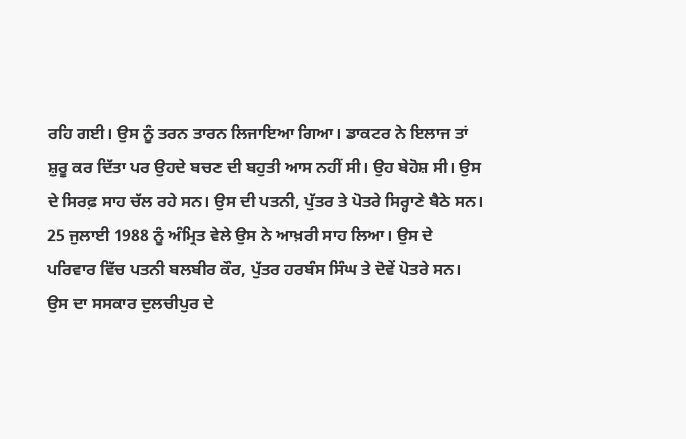ਰਹਿ ਗਈ। ਉਸ ਨੂੰ ਤਰਨ ਤਾਰਨ ਲਿਜਾਇਆ ਗਿਆ। ਡਾਕਟਰ ਨੇ ਇਲਾਜ ਤਾਂ ਸ਼ੁਰੂ ਕਰ ਦਿੱਤਾ ਪਰ ਉਹਦੇ ਬਚਣ ਦੀ ਬਹੁਤੀ ਆਸ ਨਹੀਂ ਸੀ। ਉਹ ਬੇਹੋਸ਼ ਸੀ। ਉਸ ਦੇ ਸਿਰਫ਼ ਸਾਹ ਚੱਲ ਰਹੇ ਸਨ। ਉਸ ਦੀ ਪਤਨੀ, ਪੁੱਤਰ ਤੇ ਪੋਤਰੇ ਸਿਰ੍ਹਾਣੇ ਬੈਠੇ ਸਨ। 25 ਜੁਲਾਈ 1988 ਨੂੰ ਅੰਮ੍ਰਿਤ ਵੇਲੇ ਉਸ ਨੇ ਆਖ਼ਰੀ ਸਾਹ ਲਿਆ। ਉਸ ਦੇ ਪਰਿਵਾਰ ਵਿੱਚ ਪਤਨੀ ਬਲਬੀਰ ਕੌਰ, ਪੁੱਤਰ ਹਰਬੰਸ ਸਿੰਘ ਤੇ ਦੋਵੇਂ ਪੋਤਰੇ ਸਨ। ਉਸ ਦਾ ਸਸਕਾਰ ਦੁਲਚੀਪੁਰ ਦੇ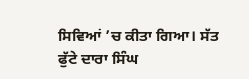ਸਿਵਿਆਂ ’ਚ ਕੀਤਾ ਗਿਆ। ਸੱਤ ਫੁੱਟੇ ਦਾਰਾ ਸਿੰਘ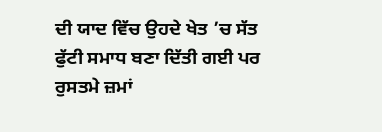ਦੀ ਯਾਦ ਵਿੱਚ ਉਹਦੇ ਖੇਤ ’ਚ ਸੱਤ ਫੁੱਟੀ ਸਮਾਧ ਬਣਾ ਦਿੱਤੀ ਗਈ ਪਰ ਰੁਸਤਮੇ ਜ਼ਮਾਂ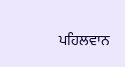ਪਹਿਲਵਾਨ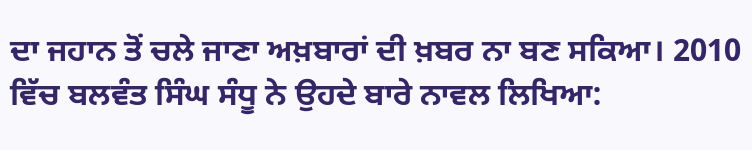ਦਾ ਜਹਾਨ ਤੋਂ ਚਲੇ ਜਾਣਾ ਅਖ਼ਬਾਰਾਂ ਦੀ ਖ਼ਬਰ ਨਾ ਬਣ ਸਕਿਆ। 2010 ਵਿੱਚ ਬਲਵੰਤ ਸਿੰਘ ਸੰਧੂ ਨੇ ਉਹਦੇ ਬਾਰੇ ਨਾਵਲ ਲਿਖਿਆ: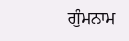ਗੁੰਮਨਾਮ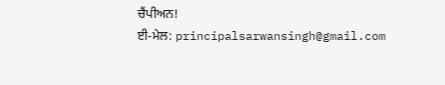ਚੈਂਪੀਅਨ!
ਈ-ਮੇਲ: principalsarwansingh@gmail.com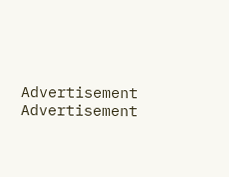Advertisement
Advertisement